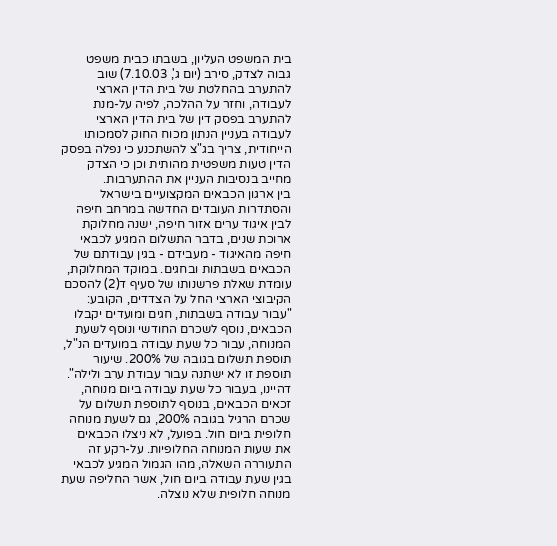בית המשפט העליון, בשבתו כבית משפט גבוה לצדק, סירב (יום ג', 7.10.03) שוב להתערב בהחלטת של בית הדין הארצי לעבודה, וחזר על ההלכה, לפיה על-מנת להתערב בפסק דין של בית הדין הארצי לעבודה בעניין הנתון מכוח החוק לסמכותו הייחודית, צריך בג"צ להשתכנע כי נפלה בפסק הדין טעות משפטית מהותית וכן כי הצדק מחייב בנסיבות העניין את ההתערבות.
בין ארגון הכבאים המקצועיים בישראל והסתדרות העובדים החדשה במרחב חיפה לבין איגוד ערים אזור חיפה, ישנה מחלוקת ארוכת שנים, בדבר התשלום המגיע לכבאי חיפה מהאיגוד - מעבידם - בגין עבודתם של הכבאים בשבתות ובחגים. במוקד המחלוקת, עומדת שאלת פרשנותו של סעיף ד(2) להסכם הקיבוצי הארצי החל על הצדדים, הקובע: "עבור עבודה בשבתות, חגים ומועדים יקבלו הכבאים, נוסף לשכרם החודשי ונוסף לשעת המנוחה, עבור כל שעת עבודה במועדים הנ"ל, תוספת תשלום בגובה של 200%. שיעור תוספת זו לא ישתנה עבור עבודת ערב ולילה".
דהיינו, בעבור כל שעת עבודה ביום מנוחה, זכאים הכבאים, בנוסף לתוספת תשלום על שכרם הרגיל בגובה 200%, גם לשעת מנוחה חלופית ביום חול. בפועל, לא ניצלו הכבאים את שעות המנוחה החלופיות. על-רקע זה התעוררה השאלה, מהו הגמול המגיע לכבאי בגין שעת עבודה ביום חול, אשר החליפה שעת מנוחה חלופית שלא נוצלה.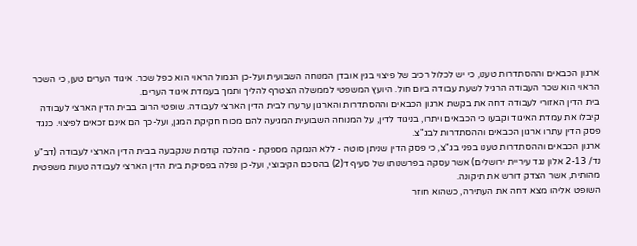ארגון הכבאים וההסתדרות טענו, כי יש לכלול רכיב של פיצוי בגין אובדן המנוחה השבועית ועל-כן הגמול הראוי הוא כפל שכר. איגוד הערים טען, כי השכר הראוי הוא שכר העבודה הרגיל לשעת עבודה ביום חול. היועץ המשפטי לממשלה הצטרף להליך ותמך בעמדת איגוד הערים.
בית הדין האזורי לעבודה דחה את בקשת ארגון הכבאים וההסתדרות והארגון ערערו לבית הדין הארצי לעבודה. שופטי הרוב בבית הדין הארצי לעבודה קיבלו את עמדת האיגוד וקבעו כי הכבאים ויתרו, בניגוד לדין, על המנוחה השבועית המגיעה להם מכוח חקיקת המגן, ועל-כך הם אינם זכאים לפיצוי. כנגד פסק הדין עתרו ארגון הכבאים וההסתדרות לבג"צ.
ארגון הכבאים וההסתדרות טענו בפני בג"צ, כי פסק הדין שניתן סוטה - ללא הנמקה מספקת - מהלכה קודמת שנקבעה בבית הדין הארצי לעבודה (דב"ע נד/ 2-13 אלון נגד עיריית ירושלים) אשר עסקה בפרשנותו של סעיף ד(2) בהסכם הקיבוצי, ועל-כן נפלה בפסיקת בית הדין הארצי לעבודה טעות משפטית מהותית, אשר הצדק דורש את תיקונה.
השופט אליהו מצא דחה את העתירה, כשהוא חוזר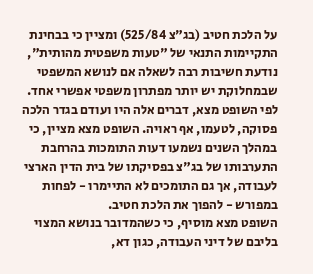על הלכת חטיב (בג"צ 525/84) ומציין כי בבחינת התקיימות התנאי של "טעות משפטית מהותית", נודעת חשיבות רבה לשאלה אם לנושא המשפטי שבמחלוקת יש יותר מפתרון משפטי אפשרי אחד.
לפי השופט מצא, דברים אלה היו ועודם בגדר הלכה פסוקה, לטעמו, אף ראויה. השופט מצא מציין, כי במהלך השנים נשמעו דעות התומכות בהרחבת התערבותו של בג"צ בפסיקתו של בית הדין הארצי לעבודה, אך גם התומכים לא התיימרו - לפחות במפורש - להפוך את הלכת חטיב.
השופט מצא מוסיף, כי כשהמדובר בנושא המצוי בליבם של דיני העבודה, כגון דא,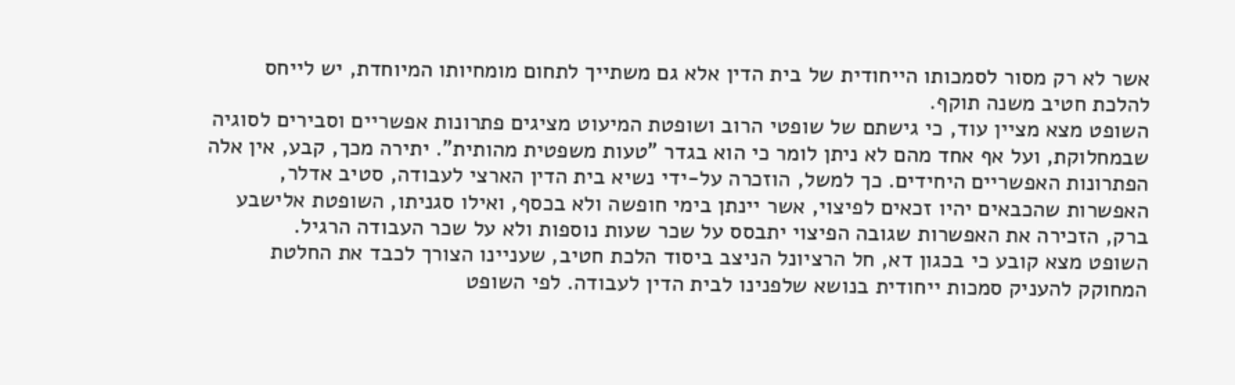אשר לא רק מסור לסמכותו הייחודית של בית הדין אלא גם משתייך לתחום מומחיותו המיוחדת, יש לייחס להלכת חטיב משנה תוקף.
השופט מצא מציין עוד, כי גישתם של שופטי הרוב ושופטת המיעוט מציגים פתרונות אפשריים וסבירים לסוגיה שבמחלוקת, ועל אף אחד מהם לא ניתן לומר כי הוא בגדר "טעות משפטית מהותית". יתירה מכך, קבע, אין אלה הפתרונות האפשריים היחידים. כך למשל, הוזכרה על-ידי נשיא בית הדין הארצי לעבודה, סטיב אדלר, האפשרות שהכבאים יהיו זכאים לפיצוי, אשר יינתן בימי חופשה ולא בכסף, ואילו סגניתו, השופטת אלישבע ברק, הזכירה את האפשרות שגובה הפיצוי יתבסס על שכר שעות נוספות ולא על שכר העבודה הרגיל.
השופט מצא קובע כי בכגון דא, חל הרציונל הניצב ביסוד הלכת חטיב, שעניינו הצורך לכבד את החלטת המחוקק להעניק סמכות ייחודית בנושא שלפנינו לבית הדין לעבודה. לפי השופט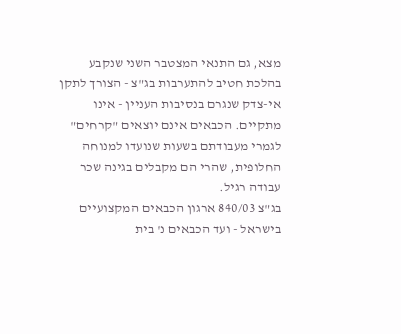מצא, גם התנאי המצטבר השני שנקבע בהלכת חטיב להתערבות בג"צ - הצורך לתקן אי-צדק שנגרם בנסיבות העניין - אינו מתקיים. הכבאים אינם יוצאים "קרחים" לגמרי מעבודתם בשעות שנועדו למנוחה החלופית, שהרי הם מקבלים בגינה שכר עבודה רגיל.
בג"צ 840/03 ארגון הכבאים המקצועיים בישראל - ועד הכבאים נ' בית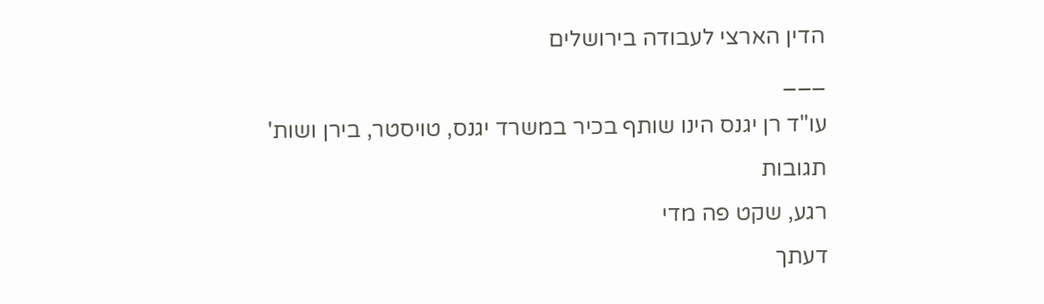הדין הארצי לעבודה בירושלים
___
עו"ד רן יגנס הינו שותף בכיר במשרד יגנס, טויסטר, בירן ושות'
תגובות
רגע, שקט פה מדי
דעתך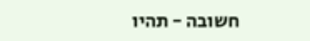חשובה - תהיו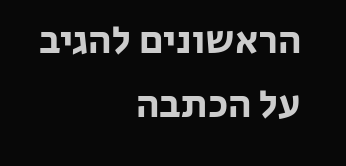הראשונים להגיב על הכתבה